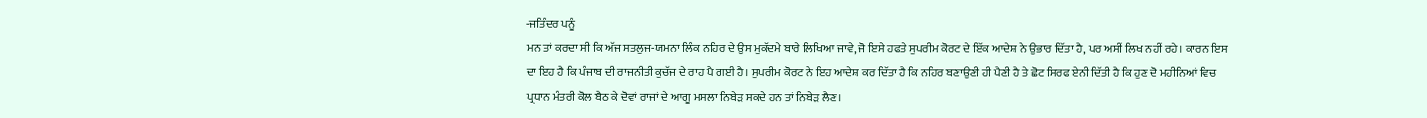-ਜਤਿੰਦਰ ਪਨੂੰ
ਮਨ ਤਾਂ ਕਰਦਾ ਸੀ ਕਿ ਅੱਜ ਸਤਲੁਜ-ਯਮਨਾ ਲਿੰਕ ਨਹਿਰ ਦੇ ਉਸ ਮੁਕੱਦਮੇ ਬਾਰੇ ਲਿਖਿਆ ਜਾਵੇ, ਜੋ ਇਸੇ ਹਫਤੇ ਸੁਪਰੀਮ ਕੋਰਟ ਦੇ ਇੱਕ ਆਦੇਸ਼ ਨੇ ਉਭਾਰ ਦਿੱਤਾ ਹੈ, ਪਰ ਅਸੀਂ ਲਿਖ ਨਹੀਂ ਰਹੇ। ਕਾਰਨ ਇਸ ਦਾ ਇਹ ਹੈ ਕਿ ਪੰਜਾਬ ਦੀ ਰਾਜਨੀਤੀ ਕੁਚੱਜ ਦੇ ਰਾਹ ਪੈ ਗਈ ਹੈ। ਸੁਪਰੀਮ ਕੋਰਟ ਨੇ ਇਹ ਆਦੇਸ਼ ਕਰ ਦਿੱਤਾ ਹੈ ਕਿ ਨਹਿਰ ਬਣਾਉਣੀ ਹੀ ਪੈਣੀ ਹੈ ਤੇ ਛੋਟ ਸਿਰਫ ਏਨੀ ਦਿੱਤੀ ਹੈ ਕਿ ਹੁਣ ਦੋ ਮਹੀਨਿਆਂ ਵਿਚ ਪ੍ਰਧਾਨ ਮੰਤਰੀ ਕੋਲ ਬੈਠ ਕੇ ਦੋਵਾਂ ਰਾਜਾਂ ਦੇ ਆਗੂ ਮਸਲਾ ਨਿਬੇੜ ਸਕਦੇ ਹਨ ਤਾਂ ਨਿਬੇੜ ਲੈਣ।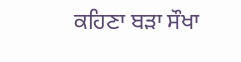ਕਹਿਣਾ ਬੜਾ ਸੌਖਾ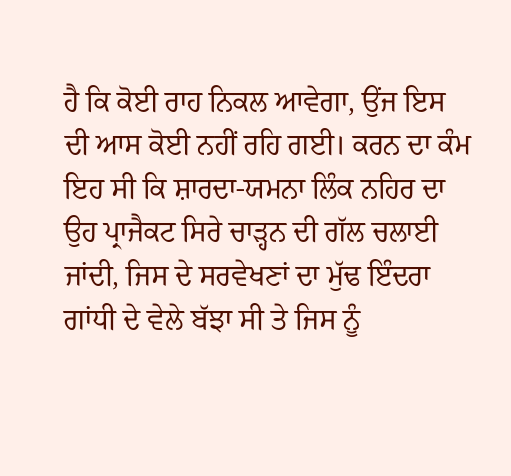ਹੈ ਕਿ ਕੋਈ ਰਾਹ ਨਿਕਲ ਆਵੇਗਾ, ਉਂਜ ਇਸ ਦੀ ਆਸ ਕੋਈ ਨਹੀਂ ਰਹਿ ਗਈ। ਕਰਨ ਦਾ ਕੰਮ ਇਹ ਸੀ ਕਿ ਸ਼ਾਰਦਾ-ਯਮਨਾ ਲਿੰਕ ਨਹਿਰ ਦਾ ਉਹ ਪ੍ਰਾਜੈਕਟ ਸਿਰੇ ਚਾੜ੍ਹਨ ਦੀ ਗੱਲ ਚਲਾਈ ਜਾਂਦੀ, ਜਿਸ ਦੇ ਸਰਵੇਖਣਾਂ ਦਾ ਮੁੱਢ ਇੰਦਰਾ ਗਾਂਧੀ ਦੇ ਵੇਲੇ ਬੱਝਾ ਸੀ ਤੇ ਜਿਸ ਨੂੰ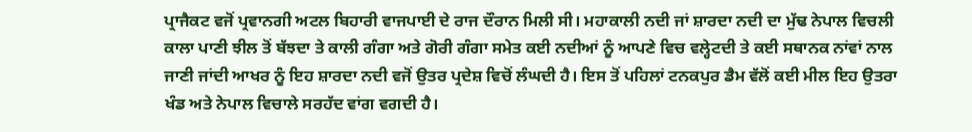ਪ੍ਰਾਜੈਕਟ ਵਜੋਂ ਪ੍ਰਵਾਨਗੀ ਅਟਲ ਬਿਹਾਰੀ ਵਾਜਪਾਈ ਦੇ ਰਾਜ ਦੌਰਾਨ ਮਿਲੀ ਸੀ। ਮਹਾਕਾਲੀ ਨਦੀ ਜਾਂ ਸ਼ਾਰਦਾ ਨਦੀ ਦਾ ਮੁੱਢ ਨੇਪਾਲ ਵਿਚਲੀ ਕਾਲਾ ਪਾਣੀ ਝੀਲ ਤੋਂ ਬੱਝਦਾ ਤੇ ਕਾਲੀ ਗੰਗਾ ਅਤੇ ਗੋਰੀ ਗੰਗਾ ਸਮੇਤ ਕਈ ਨਦੀਆਂ ਨੂੰ ਆਪਣੇ ਵਿਚ ਵਲ੍ਹੇਟਦੀ ਤੇ ਕਈ ਸਥਾਨਕ ਨਾਂਵਾਂ ਨਾਲ ਜਾਣੀ ਜਾਂਦੀ ਆਖਰ ਨੂੰ ਇਹ ਸ਼ਾਰਦਾ ਨਦੀ ਵਜੋਂ ਉਤਰ ਪ੍ਰਦੇਸ਼ ਵਿਚੋਂ ਲੰਘਦੀ ਹੈ। ਇਸ ਤੋਂ ਪਹਿਲਾਂ ਟਨਕਪੁਰ ਡੈਮ ਵੱਲੋਂ ਕਈ ਮੀਲ ਇਹ ਉਤਰਾ ਖੰਡ ਅਤੇ ਨੇਪਾਲ ਵਿਚਾਲੇ ਸਰਹੱਦ ਵਾਂਗ ਵਗਦੀ ਹੈ।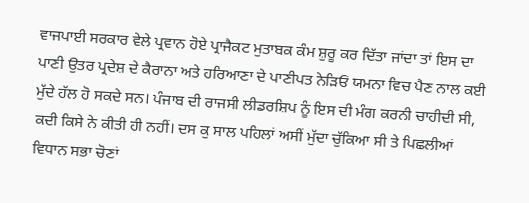ਵਾਜਪਾਈ ਸਰਕਾਰ ਵੇਲੇ ਪ੍ਰਵਾਨ ਹੋਏ ਪ੍ਰਾਜੈਕਟ ਮੁਤਾਬਕ ਕੰਮ ਸ਼ੁਰੂ ਕਰ ਦਿੱਤਾ ਜਾਂਦਾ ਤਾਂ ਇਸ ਦਾ ਪਾਣੀ ਉਤਰ ਪ੍ਰਦੇਸ਼ ਦੇ ਕੈਰਾਨਾ ਅਤੇ ਹਰਿਆਣਾ ਦੇ ਪਾਣੀਪਤ ਨੇੜਿਓਂ ਯਮਨਾ ਵਿਚ ਪੈਣ ਨਾਲ ਕਈ ਮੁੱਦੇ ਹੱਲ ਹੋ ਸਕਦੇ ਸਨ। ਪੰਜਾਬ ਦੀ ਰਾਜਸੀ ਲੀਡਰਸ਼ਿਪ ਨੂੰ ਇਸ ਦੀ ਮੰਗ ਕਰਨੀ ਚਾਹੀਦੀ ਸੀ, ਕਦੀ ਕਿਸੇ ਨੇ ਕੀਤੀ ਹੀ ਨਹੀਂ। ਦਸ ਕੁ ਸਾਲ ਪਹਿਲਾਂ ਅਸੀਂ ਮੁੱਦਾ ਚੁੱਕਿਆ ਸੀ ਤੇ ਪਿਛਲੀਆਂ ਵਿਧਾਨ ਸਭਾ ਚੋਣਾਂ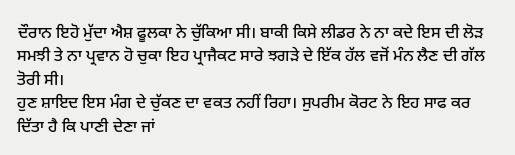ਦੌਰਾਨ ਇਹੋ ਮੁੱਦਾ ਐਸ਼ ਫੂਲਕਾ ਨੇ ਚੁੱਕਿਆ ਸੀ। ਬਾਕੀ ਕਿਸੇ ਲੀਡਰ ਨੇ ਨਾ ਕਦੇ ਇਸ ਦੀ ਲੋੜ ਸਮਝੀ ਤੇ ਨਾ ਪ੍ਰਵਾਨ ਹੋ ਚੁਕਾ ਇਹ ਪ੍ਰਾਜੈਕਟ ਸਾਰੇ ਝਗੜੇ ਦੇ ਇੱਕ ਹੱਲ ਵਜੋਂ ਮੰਨ ਲੈਣ ਦੀ ਗੱਲ ਤੋਰੀ ਸੀ।
ਹੁਣ ਸ਼ਾਇਦ ਇਸ ਮੰਗ ਦੇ ਚੁੱਕਣ ਦਾ ਵਕਤ ਨਹੀਂ ਰਿਹਾ। ਸੁਪਰੀਮ ਕੋਰਟ ਨੇ ਇਹ ਸਾਫ ਕਰ ਦਿੱਤਾ ਹੈ ਕਿ ਪਾਣੀ ਦੇਣਾ ਜਾਂ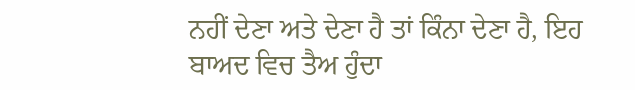ਨਹੀਂ ਦੇਣਾ ਅਤੇ ਦੇਣਾ ਹੈ ਤਾਂ ਕਿੰਨਾ ਦੇਣਾ ਹੈ, ਇਹ ਬਾਅਦ ਵਿਚ ਤੈਅ ਹੁੰਦਾ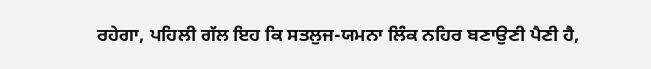ਰਹੇਗਾ, ਪਹਿਲੀ ਗੱਲ ਇਹ ਕਿ ਸਤਲੁਜ-ਯਮਨਾ ਲਿੰਕ ਨਹਿਰ ਬਣਾਉਣੀ ਪੈਣੀ ਹੈ,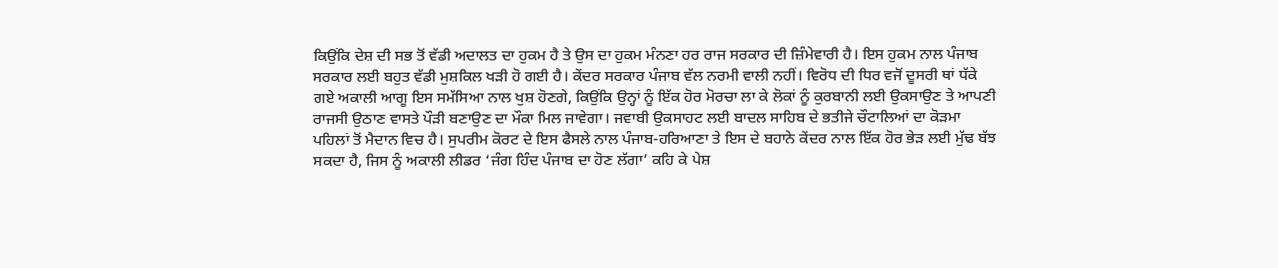ਕਿਉਂਕਿ ਦੇਸ਼ ਦੀ ਸਭ ਤੋਂ ਵੱਡੀ ਅਦਾਲਤ ਦਾ ਹੁਕਮ ਹੈ ਤੇ ਉਸ ਦਾ ਹੁਕਮ ਮੰਨਣਾ ਹਰ ਰਾਜ ਸਰਕਾਰ ਦੀ ਜ਼ਿੰਮੇਵਾਰੀ ਹੈ। ਇਸ ਹੁਕਮ ਨਾਲ ਪੰਜਾਬ ਸਰਕਾਰ ਲਈ ਬਹੁਤ ਵੱਡੀ ਮੁਸ਼ਕਿਲ ਖੜੀ ਹੋ ਗਈ ਹੈ। ਕੇਂਦਰ ਸਰਕਾਰ ਪੰਜਾਬ ਵੱਲ ਨਰਮੀ ਵਾਲੀ ਨਹੀਂ। ਵਿਰੋਧ ਦੀ ਧਿਰ ਵਜੋਂ ਦੂਸਰੀ ਥਾਂ ਧੱਕੇ ਗਏ ਅਕਾਲੀ ਆਗੂ ਇਸ ਸਮੱਸਿਆ ਨਾਲ ਖੁਸ਼ ਹੋਣਗੇ, ਕਿਉਂਕਿ ਉਨ੍ਹਾਂ ਨੂੰ ਇੱਕ ਹੋਰ ਮੋਰਚਾ ਲਾ ਕੇ ਲੋਕਾਂ ਨੂੰ ਕੁਰਬਾਨੀ ਲਈ ਉਕਸਾਉਣ ਤੇ ਆਪਣੀ ਰਾਜਸੀ ਉਠਾਣ ਵਾਸਤੇ ਪੌੜੀ ਬਣਾਉਣ ਦਾ ਮੌਕਾ ਮਿਲ ਜਾਵੇਗਾ। ਜਵਾਬੀ ਉਕਸਾਹਟ ਲਈ ਬਾਦਲ ਸਾਹਿਬ ਦੇ ਭਤੀਜੇ ਚੌਟਾਲਿਆਂ ਦਾ ਕੋੜਮਾ ਪਹਿਲਾਂ ਤੋਂ ਮੈਦਾਨ ਵਿਚ ਹੈ। ਸੁਪਰੀਮ ਕੋਰਟ ਦੇ ਇਸ ਫੈਸਲੇ ਨਾਲ ਪੰਜਾਬ-ਹਰਿਆਣਾ ਤੇ ਇਸ ਦੇ ਬਹਾਨੇ ਕੇਂਦਰ ਨਾਲ ਇੱਕ ਹੋਰ ਭੇੜ ਲਈ ਮੁੱਢ ਬੱਝ ਸਕਦਾ ਹੈ, ਜਿਸ ਨੂੰ ਅਕਾਲੀ ਲੀਡਰ ‘ਜੰਗ ਹਿੰਦ ਪੰਜਾਬ ਦਾ ਹੋਣ ਲੱਗਾ’ ਕਹਿ ਕੇ ਪੇਸ਼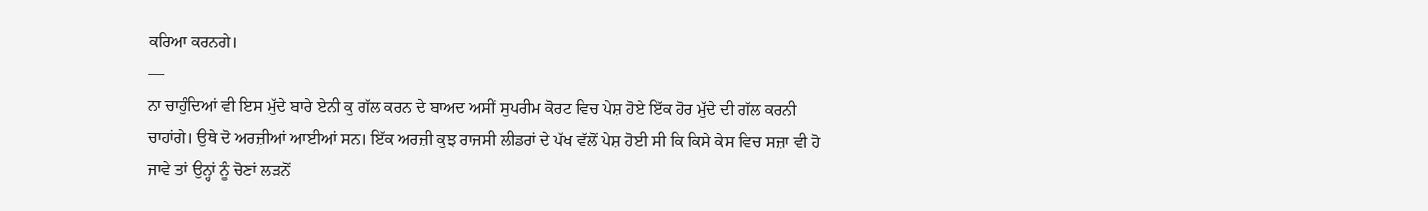ਕਰਿਆ ਕਰਨਗੇ।
—
ਨਾ ਚਾਹੁੰਦਿਆਂ ਵੀ ਇਸ ਮੁੱਦੇ ਬਾਰੇ ਏਨੀ ਕੁ ਗੱਲ ਕਰਨ ਦੇ ਬਾਅਦ ਅਸੀਂ ਸੁਪਰੀਮ ਕੋਰਟ ਵਿਚ ਪੇਸ਼ ਹੋਏ ਇੱਕ ਹੋਰ ਮੁੱਦੇ ਦੀ ਗੱਲ ਕਰਨੀ ਚਾਹਾਂਗੇ। ਉਥੇ ਦੋ ਅਰਜ਼ੀਆਂ ਆਈਆਂ ਸਨ। ਇੱਕ ਅਰਜ਼ੀ ਕੁਝ ਰਾਜਸੀ ਲੀਡਰਾਂ ਦੇ ਪੱਖ ਵੱਲੋਂ ਪੇਸ਼ ਹੋਈ ਸੀ ਕਿ ਕਿਸੇ ਕੇਸ ਵਿਚ ਸਜ਼ਾ ਵੀ ਹੋ ਜਾਵੇ ਤਾਂ ਉਨ੍ਹਾਂ ਨੂੰ ਚੋਣਾਂ ਲੜਨੋਂ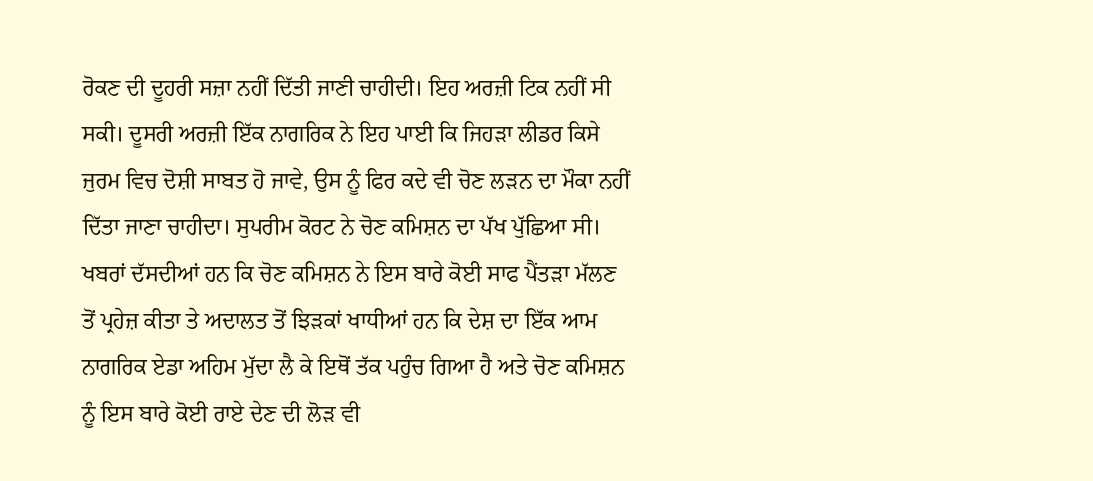ਰੋਕਣ ਦੀ ਦੂਹਰੀ ਸਜ਼ਾ ਨਹੀਂ ਦਿੱਤੀ ਜਾਣੀ ਚਾਹੀਦੀ। ਇਹ ਅਰਜ਼ੀ ਟਿਕ ਨਹੀਂ ਸੀ ਸਕੀ। ਦੂਸਰੀ ਅਰਜ਼ੀ ਇੱਕ ਨਾਗਰਿਕ ਨੇ ਇਹ ਪਾਈ ਕਿ ਜਿਹੜਾ ਲੀਡਰ ਕਿਸੇ ਜੁਰਮ ਵਿਚ ਦੋਸ਼ੀ ਸਾਬਤ ਹੋ ਜਾਵੇ, ਉਸ ਨੂੰ ਫਿਰ ਕਦੇ ਵੀ ਚੋਣ ਲੜਨ ਦਾ ਮੌਕਾ ਨਹੀਂ ਦਿੱਤਾ ਜਾਣਾ ਚਾਹੀਦਾ। ਸੁਪਰੀਮ ਕੋਰਟ ਨੇ ਚੋਣ ਕਮਿਸ਼ਨ ਦਾ ਪੱਖ ਪੁੱਛਿਆ ਸੀ। ਖਬਰਾਂ ਦੱਸਦੀਆਂ ਹਨ ਕਿ ਚੋਣ ਕਮਿਸ਼ਨ ਨੇ ਇਸ ਬਾਰੇ ਕੋਈ ਸਾਫ ਪੈਂਤੜਾ ਮੱਲਣ ਤੋਂ ਪ੍ਰਹੇਜ਼ ਕੀਤਾ ਤੇ ਅਦਾਲਤ ਤੋਂ ਝਿੜਕਾਂ ਖਾਧੀਆਂ ਹਨ ਕਿ ਦੇਸ਼ ਦਾ ਇੱਕ ਆਮ ਨਾਗਰਿਕ ਏਡਾ ਅਹਿਮ ਮੁੱਦਾ ਲੈ ਕੇ ਇਥੋਂ ਤੱਕ ਪਹੁੰਚ ਗਿਆ ਹੈ ਅਤੇ ਚੋਣ ਕਮਿਸ਼ਨ ਨੂੰ ਇਸ ਬਾਰੇ ਕੋਈ ਰਾਏ ਦੇਣ ਦੀ ਲੋੜ ਵੀ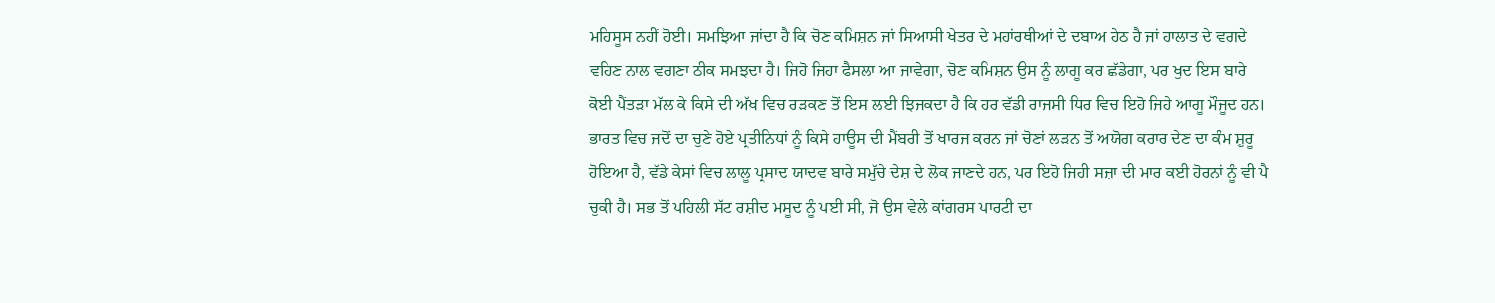ਮਹਿਸੂਸ ਨਹੀਂ ਹੋਈ। ਸਮਝਿਆ ਜਾਂਦਾ ਹੈ ਕਿ ਚੋਣ ਕਮਿਸ਼ਨ ਜਾਂ ਸਿਆਸੀ ਖੇਤਰ ਦੇ ਮਹਾਂਰਥੀਆਂ ਦੇ ਦਬਾਅ ਹੇਠ ਹੈ ਜਾਂ ਹਾਲਾਤ ਦੇ ਵਗਦੇ ਵਹਿਣ ਨਾਲ ਵਗਣਾ ਠੀਕ ਸਮਝਦਾ ਹੈ। ਜਿਹੋ ਜਿਹਾ ਫੈਸਲਾ ਆ ਜਾਵੇਗਾ, ਚੋਣ ਕਮਿਸ਼ਨ ਉਸ ਨੂੰ ਲਾਗੂ ਕਰ ਛੱਡੇਗਾ, ਪਰ ਖੁਦ ਇਸ ਬਾਰੇ ਕੋਈ ਪੈਂਤੜਾ ਮੱਲ ਕੇ ਕਿਸੇ ਦੀ ਅੱਖ ਵਿਚ ਰੜਕਣ ਤੋਂ ਇਸ ਲਈ ਝਿਜਕਦਾ ਹੈ ਕਿ ਹਰ ਵੱਡੀ ਰਾਜਸੀ ਧਿਰ ਵਿਚ ਇਹੋ ਜਿਹੇ ਆਗੂ ਮੌਜੂਦ ਹਨ।
ਭਾਰਤ ਵਿਚ ਜਦੋਂ ਦਾ ਚੁਣੇ ਹੋਏ ਪ੍ਰਤੀਨਿਧਾਂ ਨੂੰ ਕਿਸੇ ਹਾਊਸ ਦੀ ਮੈਂਬਰੀ ਤੋਂ ਖਾਰਜ ਕਰਨ ਜਾਂ ਚੋਣਾਂ ਲੜਨ ਤੋਂ ਅਯੋਗ ਕਰਾਰ ਦੇਣ ਦਾ ਕੰਮ ਸ਼ੁਰੂ ਹੋਇਆ ਹੈ, ਵੱਡੇ ਕੇਸਾਂ ਵਿਚ ਲਾਲੂ ਪ੍ਰਸਾਦ ਯਾਦਵ ਬਾਰੇ ਸਮੁੱਚੇ ਦੇਸ਼ ਦੇ ਲੋਕ ਜਾਣਦੇ ਹਨ, ਪਰ ਇਹੋ ਜਿਹੀ ਸਜ਼ਾ ਦੀ ਮਾਰ ਕਈ ਹੋਰਨਾਂ ਨੂੰ ਵੀ ਪੈ ਚੁਕੀ ਹੈ। ਸਭ ਤੋਂ ਪਹਿਲੀ ਸੱਟ ਰਸ਼ੀਦ ਮਸੂਦ ਨੂੰ ਪਈ ਸੀ, ਜੋ ਉਸ ਵੇਲੇ ਕਾਂਗਰਸ ਪਾਰਟੀ ਦਾ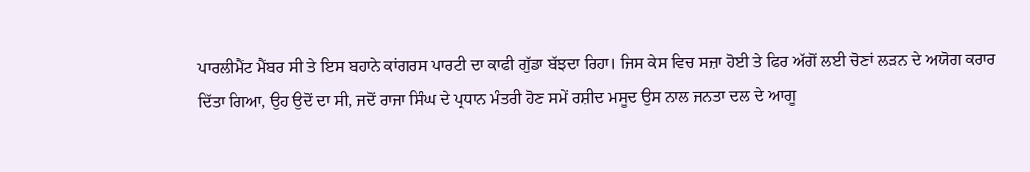ਪਾਰਲੀਮੈਂਟ ਮੈਂਬਰ ਸੀ ਤੇ ਇਸ ਬਹਾਨੇ ਕਾਂਗਰਸ ਪਾਰਟੀ ਦਾ ਕਾਫੀ ਗੁੱਡਾ ਬੱਝਦਾ ਰਿਹਾ। ਜਿਸ ਕੇਸ ਵਿਚ ਸਜ਼ਾ ਹੋਈ ਤੇ ਫਿਰ ਅੱਗੋਂ ਲਈ ਚੋਣਾਂ ਲੜਨ ਦੇ ਅਯੋਗ ਕਰਾਰ ਦਿੱਤਾ ਗਿਆ, ਉਹ ਉਦੋਂ ਦਾ ਸੀ, ਜਦੋਂ ਰਾਜਾ ਸਿੰਘ ਦੇ ਪ੍ਰਧਾਨ ਮੰਤਰੀ ਹੋਣ ਸਮੇਂ ਰਸ਼ੀਦ ਮਸੂਦ ਉਸ ਨਾਲ ਜਨਤਾ ਦਲ ਦੇ ਆਗੂ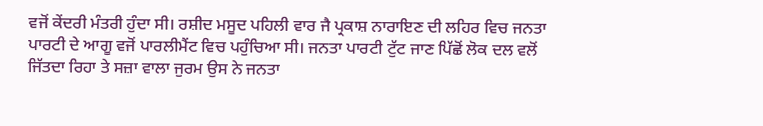ਵਜੋਂ ਕੇਂਦਰੀ ਮੰਤਰੀ ਹੁੰਦਾ ਸੀ। ਰਸ਼ੀਦ ਮਸੂਦ ਪਹਿਲੀ ਵਾਰ ਜੈ ਪ੍ਰਕਾਸ਼ ਨਾਰਾਇਣ ਦੀ ਲਹਿਰ ਵਿਚ ਜਨਤਾ ਪਾਰਟੀ ਦੇ ਆਗੂ ਵਜੋਂ ਪਾਰਲੀਮੈਂਟ ਵਿਚ ਪਹੁੰਚਿਆ ਸੀ। ਜਨਤਾ ਪਾਰਟੀ ਟੁੱਟ ਜਾਣ ਪਿੱਛੋਂ ਲੋਕ ਦਲ ਵਲੋਂ ਜਿੱਤਦਾ ਰਿਹਾ ਤੇ ਸਜ਼ਾ ਵਾਲਾ ਜੁਰਮ ਉਸ ਨੇ ਜਨਤਾ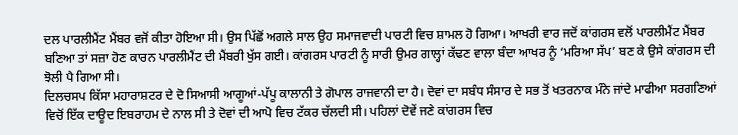ਦਲ ਪਾਰਲੀਮੈਂਟ ਮੈਂਬਰ ਵਜੋਂ ਕੀਤਾ ਹੋਇਆ ਸੀ। ਉਸ ਪਿੱਛੋਂ ਅਗਲੇ ਸਾਲ ਉਹ ਸਮਾਜਵਾਦੀ ਪਾਰਟੀ ਵਿਚ ਸ਼ਾਮਲ ਹੋ ਗਿਆ। ਆਖਰੀ ਵਾਰ ਜਦੋਂ ਕਾਂਗਰਸ ਵਲੋਂ ਪਾਰਲੀਮੈਂਟ ਮੈਂਬਰ ਬਣਿਆ ਤਾਂ ਸਜ਼ਾ ਹੋਣ ਕਾਰਨ ਪਾਰਲੀਮੈਂਟ ਦੀ ਮੈਂਬਰੀ ਖੁੱਸ ਗਈ। ਕਾਂਗਰਸ ਪਾਰਟੀ ਨੂੰ ਸਾਰੀ ਉਮਰ ਗਾਲ੍ਹਾਂ ਕੱਢਣ ਵਾਲਾ ਬੰਦਾ ਆਖਰ ਨੂੰ ‘ਮਰਿਆ ਸੱਪ’ ਬਣ ਕੇ ਉਸੇ ਕਾਂਗਰਸ ਦੀ ਝੋਲੀ ਪੈ ਗਿਆ ਸੀ।
ਦਿਲਚਸਪ ਕਿੱਸਾ ਮਹਾਰਾਸ਼ਟਰ ਦੇ ਦੋ ਸਿਆਸੀ ਆਗੂਆਂ-ਪੱਪੂ ਕਾਲਾਨੀ ਤੇ ਗੋਪਾਲ ਰਾਜਵਾਨੀ ਦਾ ਹੈ। ਦੋਵਾਂ ਦਾ ਸਬੰਧ ਸੰਸਾਰ ਦੇ ਸਭ ਤੋਂ ਖਤਰਨਾਕ ਮੰਨੇ ਜਾਂਦੇ ਮਾਫੀਆ ਸਰਗਣਿਆਂ ਵਿਚੋਂ ਇੱਕ ਦਾਊਦ ਇਬਰਾਹਮ ਦੇ ਨਾਲ ਸੀ ਤੇ ਦੋਵਾਂ ਦੀ ਆਪੋ ਵਿਚ ਟੱਕਰ ਚੱਲਦੀ ਸੀ। ਪਹਿਲਾਂ ਦੋਵੇਂ ਜਣੇ ਕਾਂਗਰਸ ਵਿਚ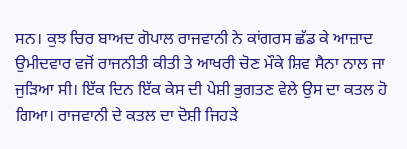ਸਨ। ਕੁਝ ਚਿਰ ਬਾਅਦ ਗੋਪਾਲ ਰਾਜਵਾਨੀ ਨੇ ਕਾਂਗਰਸ ਛੱਡ ਕੇ ਆਜ਼ਾਦ ਉਮੀਦਵਾਰ ਵਜੋਂ ਰਾਜਨੀਤੀ ਕੀਤੀ ਤੇ ਆਖਰੀ ਚੋਣ ਮੌਕੇ ਸ਼ਿਵ ਸੈਨਾ ਨਾਲ ਜਾ ਜੁੜਿਆ ਸੀ। ਇੱਕ ਦਿਨ ਇੱਕ ਕੇਸ ਦੀ ਪੇਸ਼ੀ ਭੁਗਤਣ ਵੇਲੇ ਉਸ ਦਾ ਕਤਲ ਹੋ ਗਿਆ। ਰਾਜਵਾਨੀ ਦੇ ਕਤਲ ਦਾ ਦੋਸ਼ੀ ਜਿਹੜੇ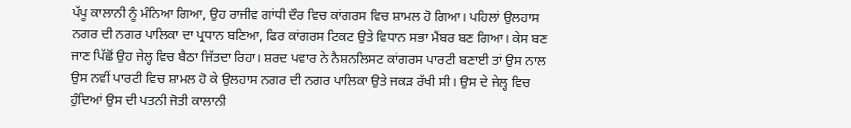ਪੱਪੂ ਕਾਲਾਨੀ ਨੂੰ ਮੰਨਿਆ ਗਿਆ, ਉਹ ਰਾਜੀਵ ਗਾਂਧੀ ਦੌਰ ਵਿਚ ਕਾਂਗਰਸ ਵਿਚ ਸ਼ਾਮਲ ਹੋ ਗਿਆ। ਪਹਿਲਾਂ ਉਲਹਾਸ ਨਗਰ ਦੀ ਨਗਰ ਪਾਲਿਕਾ ਦਾ ਪ੍ਰਧਾਨ ਬਣਿਆ, ਫਿਰ ਕਾਂਗਰਸ ਟਿਕਟ ਉਤੇ ਵਿਧਾਨ ਸਭਾ ਮੈਂਬਰ ਬਣ ਗਿਆ। ਕੇਸ ਬਣ ਜਾਣ ਪਿੱਛੋਂ ਉਹ ਜੇਲ੍ਹ ਵਿਚ ਬੈਠਾ ਜਿੱਤਦਾ ਰਿਹਾ। ਸ਼ਰਦ ਪਵਾਰ ਨੇ ਨੈਸ਼ਨਲਿਸਟ ਕਾਂਗਰਸ ਪਾਰਟੀ ਬਣਾਈ ਤਾਂ ਉਸ ਨਾਲ ਉਸ ਨਵੀਂ ਪਾਰਟੀ ਵਿਚ ਸ਼ਾਮਲ ਹੋ ਕੇ ਉਲਹਾਸ ਨਗਰ ਦੀ ਨਗਰ ਪਾਲਿਕਾ ਉਤੇ ਜਕੜ ਰੱਖੀ ਸੀ। ਉਸ ਦੇ ਜੇਲ੍ਹ ਵਿਚ ਹੁੰਦਿਆਂ ਉਸ ਦੀ ਪਤਨੀ ਜੋਤੀ ਕਾਲਾਨੀ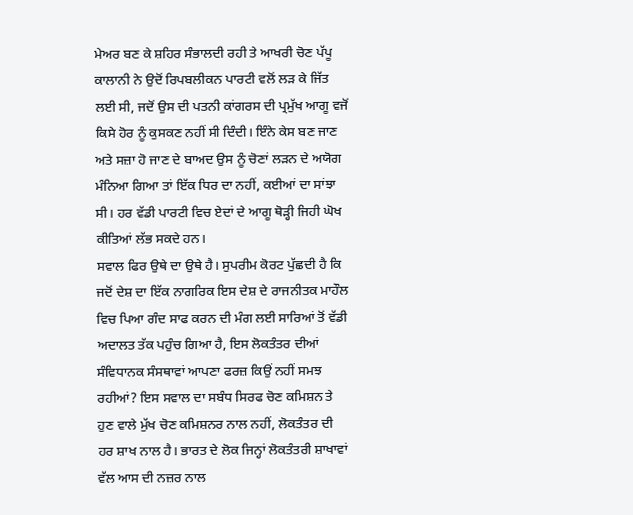ਮੇਅਰ ਬਣ ਕੇ ਸ਼ਹਿਰ ਸੰਭਾਲਦੀ ਰਹੀ ਤੇ ਆਖਰੀ ਚੋਣ ਪੱਪੂ ਕਾਲਾਨੀ ਨੇ ਉਦੋਂ ਰਿਪਬਲੀਕਨ ਪਾਰਟੀ ਵਲੋਂ ਲੜ ਕੇ ਜਿੱਤ ਲਈ ਸੀ, ਜਦੋਂ ਉਸ ਦੀ ਪਤਨੀ ਕਾਂਗਰਸ ਦੀ ਪ੍ਰਮੁੱਖ ਆਗੂ ਵਜੋਂ ਕਿਸੇ ਹੋਰ ਨੂੰ ਕੁਸਕਣ ਨਹੀਂ ਸੀ ਦਿੰਦੀ। ਇੰਨੇ ਕੇਸ ਬਣ ਜਾਣ ਅਤੇ ਸਜ਼ਾ ਹੋ ਜਾਣ ਦੇ ਬਾਅਦ ਉਸ ਨੂੰ ਚੋਣਾਂ ਲੜਨ ਦੇ ਅਯੋਗ ਮੰਨਿਆ ਗਿਆ ਤਾਂ ਇੱਕ ਧਿਰ ਦਾ ਨਹੀਂ, ਕਈਆਂ ਦਾ ਸਾਂਝਾ ਸੀ। ਹਰ ਵੱਡੀ ਪਾਰਟੀ ਵਿਚ ਏਦਾਂ ਦੇ ਆਗੂ ਥੋੜ੍ਹੀ ਜਿਹੀ ਘੋਖ ਕੀਤਿਆਂ ਲੱਭ ਸਕਦੇ ਹਨ।
ਸਵਾਲ ਫਿਰ ਉਥੇ ਦਾ ਉਥੇ ਹੈ। ਸੁਪਰੀਮ ਕੋਰਟ ਪੁੱਛਦੀ ਹੈ ਕਿ ਜਦੋਂ ਦੇਸ਼ ਦਾ ਇੱਕ ਨਾਗਰਿਕ ਇਸ ਦੇਸ਼ ਦੇ ਰਾਜਨੀਤਕ ਮਾਹੌਲ ਵਿਚ ਪਿਆ ਗੰਦ ਸਾਫ ਕਰਨ ਦੀ ਮੰਗ ਲਈ ਸਾਰਿਆਂ ਤੋਂ ਵੱਡੀ ਅਦਾਲਤ ਤੱਕ ਪਹੁੰਚ ਗਿਆ ਹੈ, ਇਸ ਲੋਕਤੰਤਰ ਦੀਆਂ ਸੰਵਿਧਾਨਕ ਸੰਸਥਾਵਾਂ ਆਪਣਾ ਫਰਜ਼ ਕਿਉਂ ਨਹੀਂ ਸਮਝ ਰਹੀਆਂ? ਇਸ ਸਵਾਲ ਦਾ ਸਬੰਧ ਸਿਰਫ ਚੋਣ ਕਮਿਸ਼ਨ ਤੇ ਹੁਣ ਵਾਲੇ ਮੁੱਖ ਚੋਣ ਕਮਿਸ਼ਨਰ ਨਾਲ ਨਹੀਂ, ਲੋਕਤੰਤਰ ਦੀ ਹਰ ਸ਼ਾਖ ਨਾਲ ਹੈ। ਭਾਰਤ ਦੇ ਲੋਕ ਜਿਨ੍ਹਾਂ ਲੋਕਤੰਤਰੀ ਸ਼ਾਖਾਵਾਂ ਵੱਲ ਆਸ ਦੀ ਨਜ਼ਰ ਨਾਲ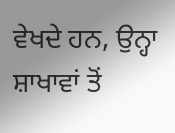ਵੇਖਦੇ ਹਨ, ਉਨ੍ਹਾ ਸ਼ਾਖਾਵਾਂ ਤੋਂ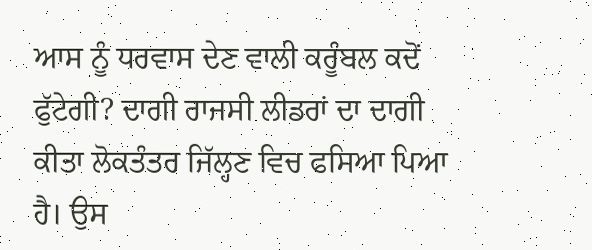ਆਸ ਨੂੰ ਧਰਵਾਸ ਦੇਣ ਵਾਲੀ ਕਰੂੰਬਲ ਕਦੋਂ ਫੁੱਟੇਗੀ? ਦਾਗੀ ਰਾਜਸੀ ਲੀਡਰਾਂ ਦਾ ਦਾਗੀ ਕੀਤਾ ਲੋਕਤੰਤਰ ਜਿੱਲ੍ਹਣ ਵਿਚ ਫਸਿਆ ਪਿਆ ਹੈ। ਉਸ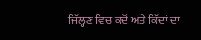ਜਿੱਲ੍ਹਣ ਵਿਚ ਕਦੋਂ ਅਤੇ ਕਿੱਦਾਂ ਦਾ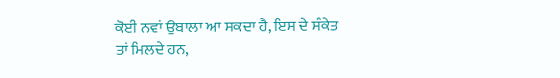ਕੋਈ ਨਵਾਂ ਉਬਾਲਾ ਆ ਸਕਦਾ ਹੈ, ਇਸ ਦੇ ਸੰਕੇਤ ਤਾਂ ਮਿਲਦੇ ਹਨ,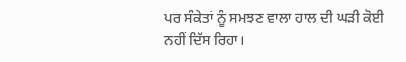ਪਰ ਸੰਕੇਤਾਂ ਨੂੰ ਸਮਝਣ ਵਾਲਾ ਹਾਲ ਦੀ ਘੜੀ ਕੋਈ ਨਹੀਂ ਦਿੱਸ ਰਿਹਾ।